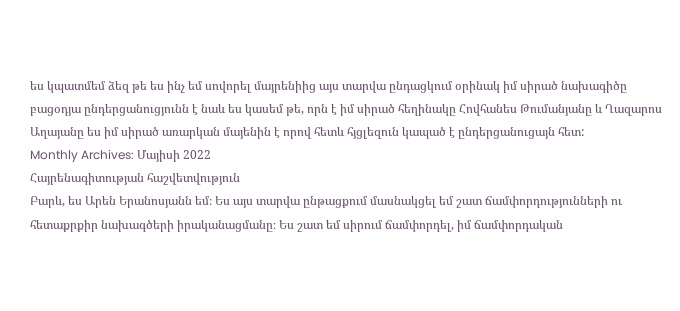ես կպատմեմ ձեզ թե ես ինչ եմ սովորել մայրենիից այս տարվա ընդացկում օրինակ իմ սիրած նախագիծը բացօդյա ընդերցանուցյունն է նաև ես կասեմ թե, որն է իմ սիրած հեղինակը Հովհանես Թումանյանը և Ղազարոս Աղայանը ես իմ սիրած առարկան մայենին է որով հետև հյցլեզուն կապած է ընդերցանուցայն հետ:
Monthly Archives: Մայիսի 2022
Հայրենագիտության հաշվետվություն
Բարև, ես Արեն Երանոսյանն եմ։ Ես այս տարվա ընթացքում մասնակցել եմ շատ ճամփորդությունների ու հետաքրքիր նախագծերի իրականացմանը։ Ես շատ եմ սիրում ճամփորդել, իմ ճամփորդական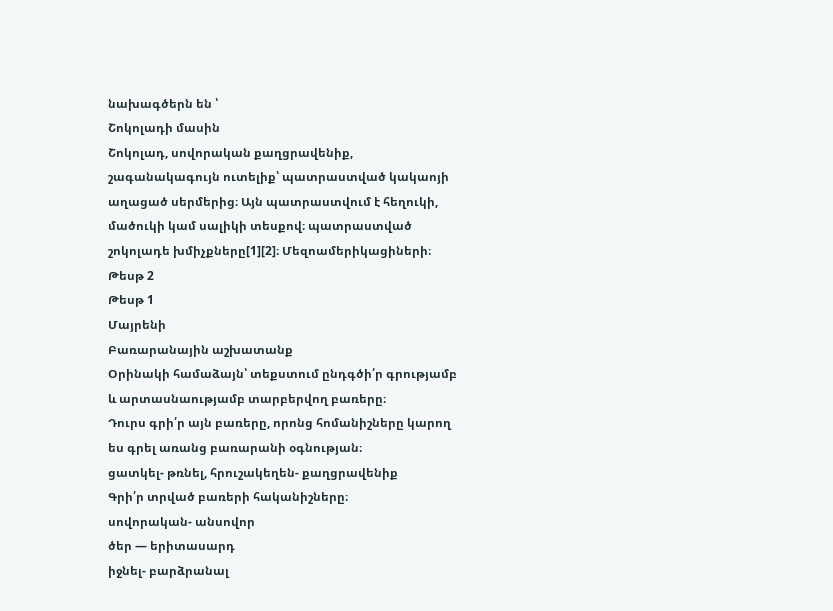նախագծերն են ՝
Շոկոլադի մասին
Շոկոլադ, սովորական քաղցրավենիք, շագանակագույն ուտելիք՝ պատրաստված կակաոյի աղացած սերմերից։ Այն պատրաստվում է հեղուկի, մածուկի կամ սալիկի տեսքով։ պատրաստված շոկոլադե խմիչքները[1][2]։ Մեզոամերիկացիների։
Թեսթ 2
Թեսթ 1
Մայրենի
Բառարանային աշխատանք
Օրինակի համաձայն՝ տեքստում ընդգծի՛ր գրությամբ և արտասնաությամբ տարբերվող բառերը։
Դուրս գրի՛ր այն բառերը, որոնց հոմանիշները կարող ես գրել առանց բառարանի օգնության։
ցատկել- թռնել, հրուշակեղեն- քաղցրավենիք
Գրի՛ր տրված բառերի հականիշները։
սովորական- անսովոր
ծեր — երիտասարդ
իջնել- բարձրանալ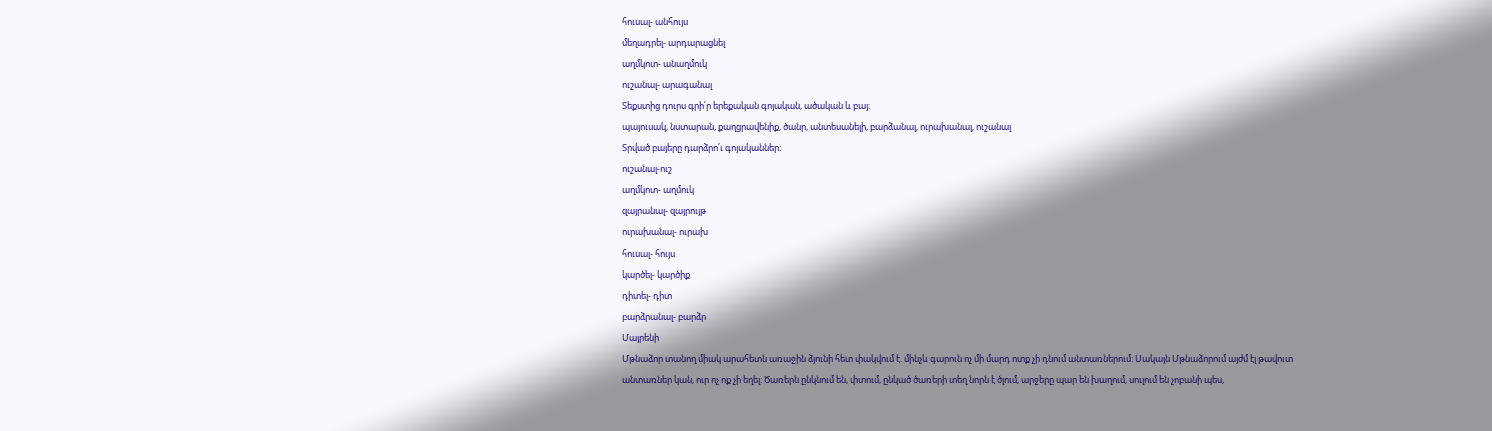հուսալ- անհույս
մեղադրել- արդարացնել
աղմկոտ- անաղմուկ
ուշանալ- արագանալ
Տեքստից դուրս գրի՛ր երեքական գոյական, ածական և բայ։
պայուսակ, նստարան, քաղցրավենիք, ծանր, անտեսանելի, բարձանալ, ուրախանալ, ուշանալ
Տրված բայերը դարձրո՛ւ գոյականներ։
ուշանալ-ուշ
աղմկոտ- աղմուկ
զայրանալ- զայրույթ
ուրախանալ- ուրախ
հուսալ- հույս
կարծել- կարծիք
դիտել- դիտ
բարձրանալ- բարձր
Մայրենի
Մթնաձոր տանող միակ արահետն առաջին ձյունի հետ փակվում է. մինչև գարուն ոչ մի մարդ ոտք չի դնում անտառներում: Սակայն Մթնաձորում այժմ էլ թավուտ անտառներ կան, ուր ոչ ոք չի եղել: Ծառերն ընկնում են, փտում, ընկած ծառերի տեղ նորն է ծլում, արջերը պար են խաղում, սուլում են չոբանի պես,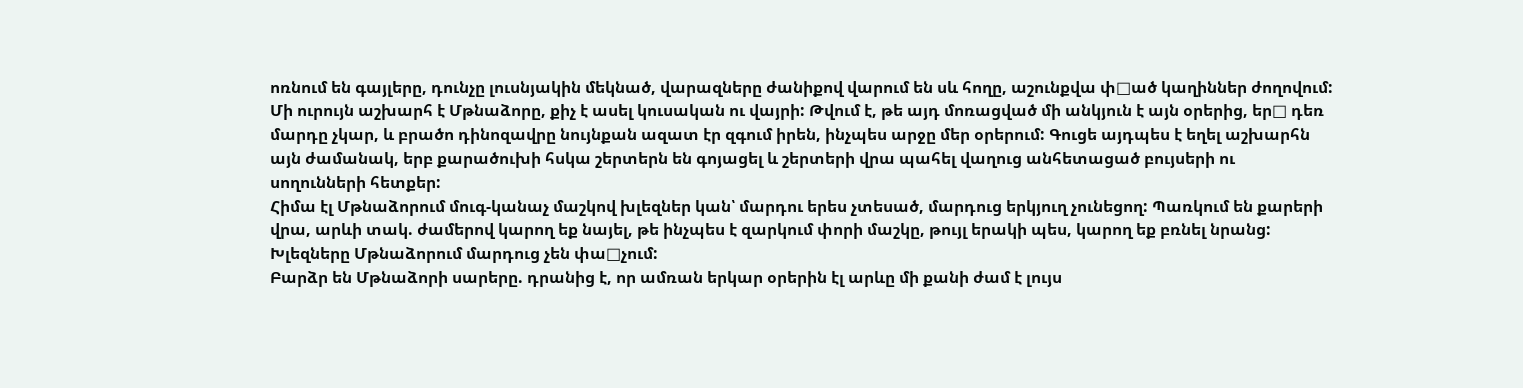ոռնում են գայլերը, դունչը լուսնյակին մեկնած, վարազները ժանիքով վարում են սև հողը, աշունքվա փ□ած կաղիններ ժողովում:
Մի ուրույն աշխարհ է Մթնաձորը, քիչ է ասել կուսական ու վայրի: Թվում է, թե այդ մոռացված մի անկյուն է այն օրերից, եր□ դեռ մարդը չկար, և բրածո դինոզավրը նույնքան ազատ էր զգում իրեն, ինչպես արջը մեր օրերում: Գուցե այդպես է եղել աշխարհն այն ժամանակ, երբ քարածուխի հսկա շերտերն են գոյացել և շերտերի վրա պահել վաղուց անհետացած բույսերի ու սողունների հետքեր:
Հիմա էլ Մթնաձորում մուգ-կանաչ մաշկով խլեզներ կան՝ մարդու երես չտեսած, մարդուց երկյուղ չունեցող: Պառկում են քարերի վրա, արևի տակ. ժամերով կարող եք նայել, թե ինչպես է զարկում փորի մաշկը, թույլ երակի պես, կարող եք բռնել նրանց: Խլեզները Մթնաձորում մարդուց չեն փա□չում:
Բարձր են Մթնաձորի սարերը. դրանից է, որ ամռան երկար օրերին էլ արևը մի քանի ժամ է լույս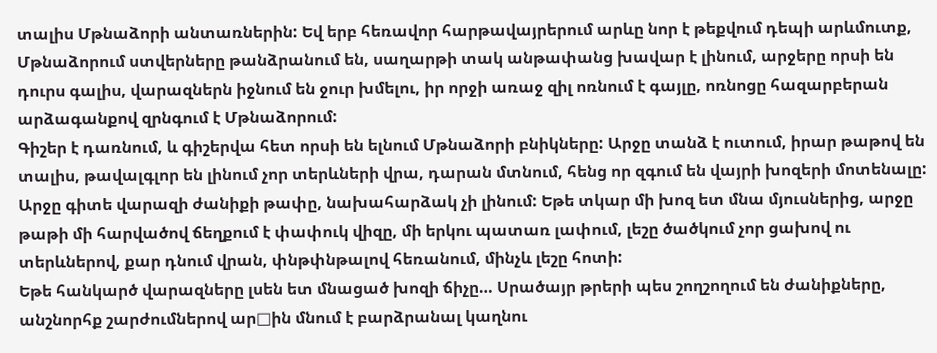տալիս Մթնաձորի անտառներին: Եվ երբ հեռավոր հարթավայրերում արևը նոր է թեքվում դեպի արևմուտք, Մթնաձորում ստվերները թանձրանում են, սաղարթի տակ անթափանց խավար է լինում, արջերը որսի են դուրս գալիս, վարազներն իջնում են ջուր խմելու, իր որջի առաջ զիլ ոռնում է գայլը, ոռնոցը հազարբերան արձագանքով զրնգում է Մթնաձորում:
Գիշեր է դառնում, և գիշերվա հետ որսի են ելնում Մթնաձորի բնիկները: Արջը տանձ է ուտում, իրար թաթով են տալիս, թավալգլոր են լինում չոր տերևների վրա, դարան մտնում, հենց որ զգում են վայրի խոզերի մոտենալը: Արջը գիտե վարազի ժանիքի թափը, նախահարձակ չի լինում: Եթե տկար մի խոզ ետ մնա մյուսներից, արջը թաթի մի հարվածով ճեղքում է փափուկ վիզը, մի երկու պատառ լափում, լեշը ծածկում չոր ցախով ու տերևներով, քար դնում վրան, փնթփնթալով հեռանում, մինչև լեշը հոտի:
Եթե հանկարծ վարազները լսեն ետ մնացած խոզի ճիչը… Սրածայր թրերի պես շողշողում են ժանիքները, անշնորհք շարժումներով ար□ին մնում է բարձրանալ կաղնու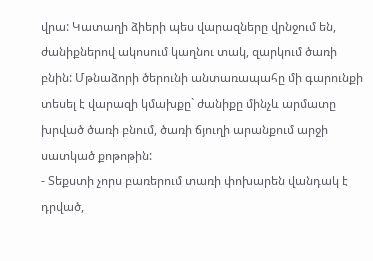վրա: Կատաղի ձիերի պես վարազները վրնջում են, ժանիքներով ակոսում կաղնու տակ, զարկում ծառի բնին: Մթնաձորի ծերունի անտառապահը մի գարունքի տեսել է վարազի կմախքը` ժանիքը մինչև արմատը խրված ծառի բնում, ծառի ճյուղի արանքում արջի սատկած քոթոթին:
- Տեքստի չորս բառերում տառի փոխարեն վանդակ է դրված,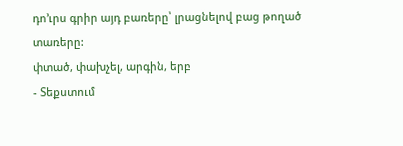դո’ւրս գրիր այդ բառերը՝ լրացնելով բաց թողած տառերը:
փտած, փախչել, արգին, երբ
- Տեքստում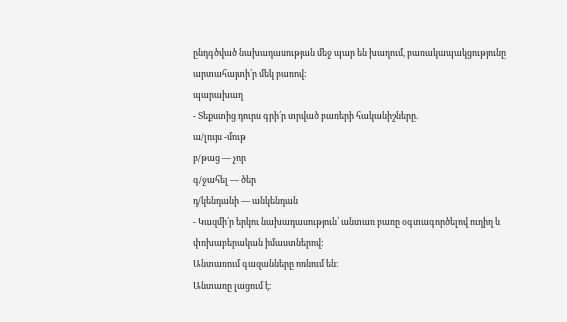ընդգծված նախադասության մեջ պար են խաղում, բառակապակցությունը արտահայտի՛ր մեկ բառով:
պարախաղ
- Տեքստից դուրս գրի՛ր տրված բառերի հականիշները.
ա/լույս -մութ
բ/թաց — չոր
գ/ջահել — ծեր
դ/կենդանի — անկենդան
- Կազմի՛ր երկու նախադասություն՝ անտառ բառը օգտագործելով ուղիղ և փոխաբերական իմաստներով:
Անտառում գազանները ոռնում են։
Անտառը լացում է։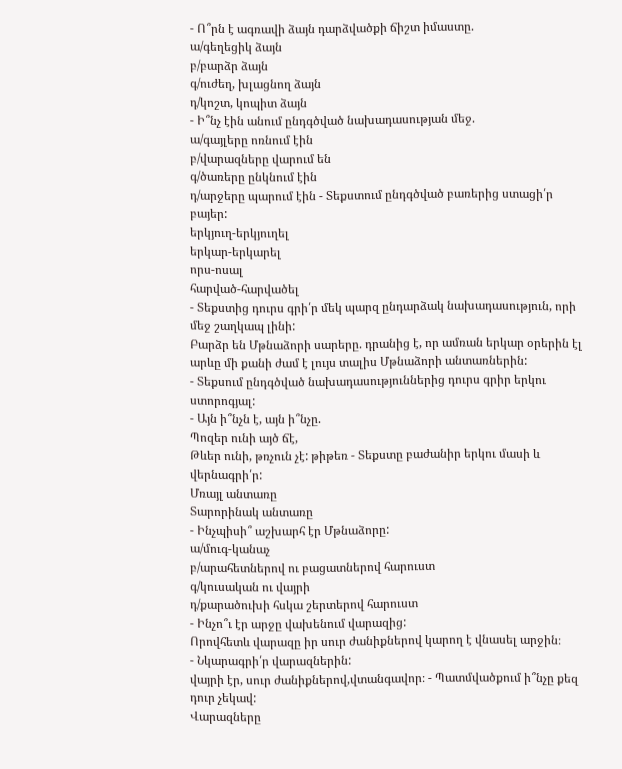- Ո՞րն է ագռավի ձայն դարձվածքի ճիշտ իմաստը.
ա/գեղեցիկ ձայն
բ/բարձր ձայն
գ/ուժեղ, խլացնող ձայն
դ/կոշտ, կոպիտ ձայն
- Ի՞նչ էին անում ընդգծված նախադասության մեջ.
ա/գայլերը ոռնում էին
բ/վարազները վարում են
գ/ծառերը ընկնում էին
դ/արջերը պարում էին - Տեքստում ընդգծված բառերից ստացի՛ր բայեր:
երկյուղ-երկյուղել
երկար-երկարել
որս-ոսալ
հարված-հարվածել
- Տեքստից դուրս գրի՛ր մեկ պարզ ընդարձակ նախադասություն, որի մեջ շաղկապ լինի:
Բարձր են Մթնաձորի սարերը. դրանից է, որ ամռան երկար օրերին էլ արևը մի քանի ժամ է լույս տալիս Մթնաձորի անտառներին:
- Տեքսում ընդգծված նախադասություններից դուրս գրիր երկու ստորոգյալ:
- Այն ի՞նչն է, այն ի՞նչը.
Պոզեր ունի այծ ճէ,
Թևեր ունի, թռչուն չէ: թիթեռ - Տեքստը բաժանիր երկու մասի և վերնագրի՛ր:
Մռայլ անտառը
Տարորինակ անտառը
- Ինչպիսի՞ աշխարհ էր Մթնաձորը:
ա/մուգ-կանաչ
բ/արահետներով ու բացատներով հարուստ
գ/կուսական ու վայրի
դ/քարածուխի հսկա շերտերով հարուստ
- Ինչո՞ւ էր արջը վախենում վարազից:
Որովհետև վարազը իր սուր ժանիքներով կարող է վնասել արջին։
- Նկարագրի՛ր վարազներին:
վայրի էր, սուր ժանիքներով,վտանգավոր։ - Պատմվածքում ի՞նչը քեզ դուր չեկավ:
Վարազները